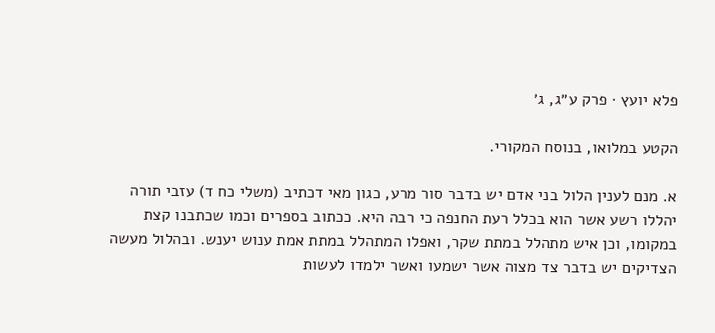פלא יועץ · פרק ע״ג, ג׳

הקטע במלואו, בנוסח המקורי.

א. מנם לענין הלול בני אדם יש בדבר סור מרע, כגון מאי דכתיב (משלי כח ד) עזבי תורה יהללו רשע אשר הוא בכלל רעת החנפה כי רבה היא. ככתוב בספרים וכמו שכתבנו קצת במקומו, וכן איש מתהלל במתת שקר, ואפלו המתהלל במתת אמת ענוש יענש. ובהלול מעשה הצדיקים יש בדבר צד מצוה אשר ישמעו ואשר ילמדו לעשות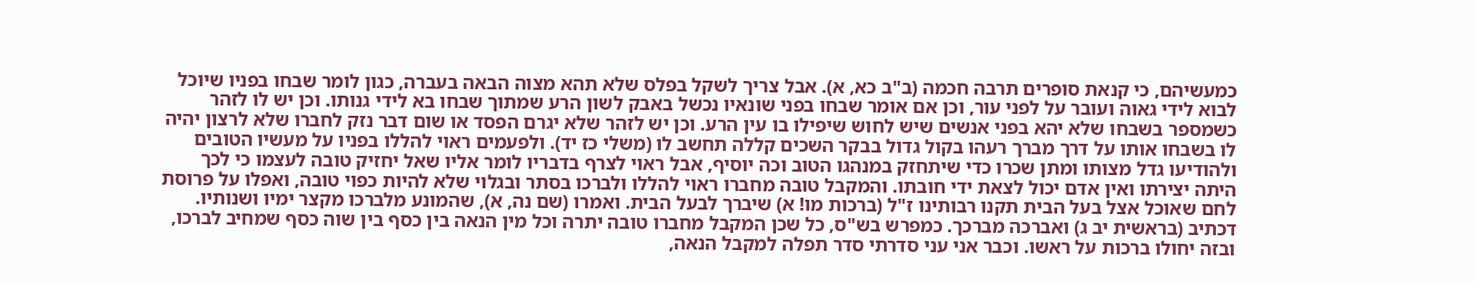כמעשיהם, כי קנאת סופרים תרבה חכמה (ב"ב כא, א). אבל צריך לשקל בפלס שלא תהא מצוה הבאה בעברה, כגון לומר שבחו בפניו שיוכל לבוא לידי גאוה ועובר על לפני עור, וכן אם אומר שבחו בפני שונאיו נכשל באבק לשון הרע שמתוך שבחו בא לידי גנותו. וכן יש לו לזהר כשמספר בשבחו שלא יהא בפני אנשים שיש לחוש שיפילו בו עין הרע. וכן יש לזהר שלא יגרם הפסד או שום דבר נזק לחברו שלא לרצון יהיה לו בשבחו אותו על דרך מברך רעהו בקול גדול בבקר השכים קללה תחשב לו (משלי כז יד). ולפעמים ראוי להללו בפניו על מעשיו הטובים ולהודיעו גדל מצותו ומתן שכרו כדי שיתחזק במנהגו הטוב וכה יוסיף, אבל ראוי לצרף בדבריו לומר אליו שאל יחזיק טובה לעצמו כי לכך היתה יצירתו ואין אדם יכול לצאת ידי חובתו. והמקבל טובה מחברו ראוי להללו ולברכו בסתר ובגלוי שלא להיות כפוי טובה, ואפלו על פרוסת לחם שאוכל אצל בעל הבית תקנו רבותינו ז"ל (ברכות מו! א) שיברך לבעל הבית. ואמרו (שם נה, א), שהמונע מלברכו מקצר ימיו ושנותיו. דכתיב (בראשית יב ג) ואברכה מברכך. כמפרש בש"ס, כל שכן המקבל מחברו טובה יתרה וכל מין הנאה בין כסף בין שוה כסף שמחיב לברכו, ובזה יחולו ברכות על ראשו. וכבר אני עני סדרתי סדר תפלה למקבל הנאה,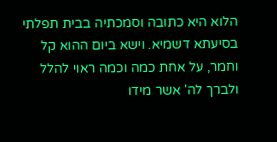הלוא היא כתובה וסמכתיה בבית תפלתי בסיעתא דשמיא. וישא ביום ההוא קל וחמר, על אחת כמה וכמה ראוי להלל ולברך לה' אשר מידו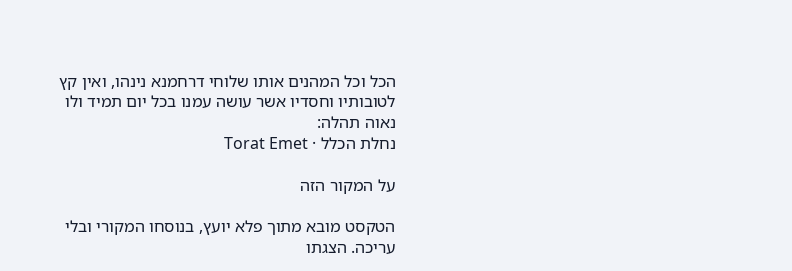הכל וכל המהנים אותו שלוחי דרחמנא נינהו, ואין קץ לטובותיו וחסדיו אשר עושה עמנו בכל יום תמיד ולו נאוה תהלה:
נחלת הכלל · Torat Emet

על המקור הזה

הטקסט מובא מתוך פלא יועץ, בנוסחו המקורי ובלי עריכה. הצגתו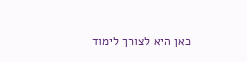כאן היא לצורך לימוד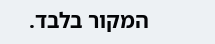המקור בלבד.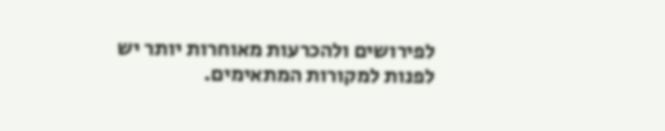לפירושים ולהכרעות מאוחרות יותר יש לפנות למקורות המתאימים.